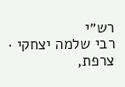רש״י
רבי שלמה יצחקי · צרפת,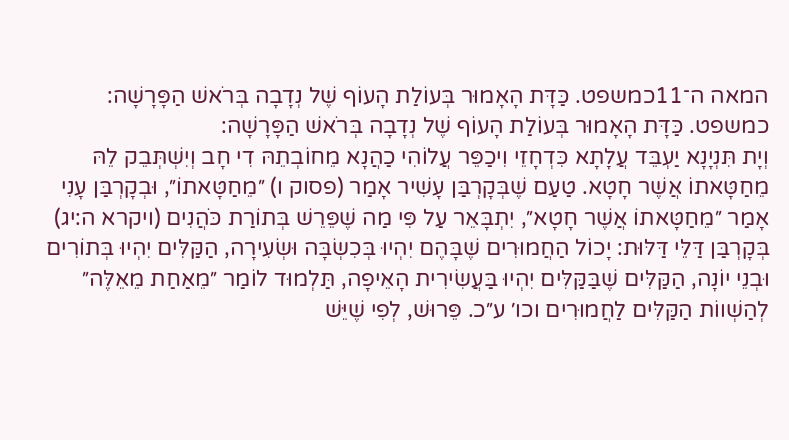המאה ה־11כמשפט. כַּדָּת הָאָמוּר בְּעוֹלַת הָעוֹף שֶׁל נְדָבָה בְּרֹאשׁ הַפָּרָשָׁה:
כמשפט. כַּדָּת הָאָמוּר בְּעוֹלַת הָעוֹף שֶׁל נְדָבָה בְּרֹאשׁ הַפָּרָשָׁה:
וְיָת תִּנְיָנָא יַעְבֵּד עֲלָתָא כִּדְחָזֵי וִיכַפֵּר עֲלוֹהִי כַהֲנָא מֵחוֹבְתֵהּ דִי חָב וְיִשְׁתְּבֵק לֵהּ
מֵחַטָּאתוֹ אֲשֶׁר חָטָא. טַעַם שֶׁבְּקָרְבַּן עָשִׁיר אָמַר (פסוק ו) ״מֵחַטָּאתוֹ״, וּבְקָרְבַּן עָנִי אָמַר ״מֵחַטָּאתוֹ אֲשֶׁר חָטָא״, יִתְבָּאֵר עַל פִּי מַה שֶׁפֵּרֵשׁ בְּתוֹרַת כֹּהֲנִים (ויקרא ה:יג) בְּקָרְבַּן דַּלֵּי דַּלּוּת: יָכוֹל הַחֲמוּרִים שֶׁבָּהֶם יִהְיוּ בְּכִשְׂבָּה וּשְׂעִירָה, הַקַּלִּים יִהְיוּ בְּתוֹרִים וּבְנֵי יוֹנָה, הַקַּלִּים שֶׁבַּקַּלִּים יִהְיוּ בַּעֲשִׂירִית הָאֵיפָה, תַּלְמוּד לוֹמַר ״מֵאַחַת מֵאֵלֶּה״ לְהַשְׁווֹת הַקַּלִּים לַחֲמוּרִים וכו׳ ע״כ. פֵּרוּשׁ, לְפִי שֶׁיֵּשׁ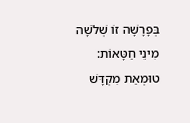בְּפָרָשָׁה זוֹ שְׁלֹשָׁה מִינֵי חַטָּאוֹת: טוּמְאַת מִקְדָּשׁ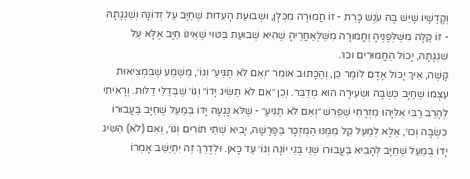וְקָדָשָׁיו שֶׁיֵּשׁ בָּהּ עֹנֶשׁ כָּרֵת - זוֹ חֲמוּרָה מִכֻּלָּן, וּשְׁבוּעַת הָעֵדוּת שֶׁחַיָּב עַל זְדוֹנָהּ וְשִׁגְגָתָהּ - זוֹ קַלָּה מִשֶּׁלְּפָנֶיהָ וַחֲמוּרָה מִשֶּׁלְּאַחֲרֶיהָ שֶׁהִיא שְׁבוּעַת בִּטּוּי שֶׁאֵינוֹ חַיָּב אֶלָּא עַל שִׁגְגָתָהּ, יָכוֹל הַחֲמוּרִים וכו׳.
קָשֶׁה, אֵיךְ יָכוֹל אָדָם לוֹמַר כֵּן, וְהַכָּתוּב אוֹמֵר ״וְאִם לֹא תַגִּיעַ״ וְגוֹ׳, מַשְׁמַע שֶׁבִּמְצִיאוּת עַצְמוֹ שֶׁחַיָּב כִּשְׂבָּה וּשְׂעִירָה הוּא מְדַבֵּר. וְכֵן ״אִם לֹא תַשִּׂיג יָדוֹ״ וְגוֹ׳ שֶׁבְּדַלֵּי דַלּוּת. וְרָאִיתִי לְהָרַב רַבִּי אֵלִיָּהוּ מִזְרָחִי שֶׁפֵּרֵשׁ ״וְאִם לֹא תַגִּיעַ״ - שֶׁלֹּא נָגְעָה יָדוֹ בְּמַעַל שֶׁחַיָּב בַּעֲבוּרוֹ כִּשְׂבָּה וְכוּ׳, אֶלָּא לְמַעַל קַל מִמֶּנּוּ הַמֻּזְכָּר בַּפָּרָשָׁה, יָבִיא שְׁתֵּי תּוֹרִים וְגוֹ׳, וְאִם (לֹא) הִשִּׂיג יָדוֹ בְּמַעַל שֶׁחַיָּב לְהָבִיא בַּעֲבוּרוֹ שְׁנֵי בְּנֵי יוֹנָה וְגוֹ׳ עַד כָּאן. וּלְדֶרֶךְ זֶה יִתְיַשֵּׁב אָמְרוֹ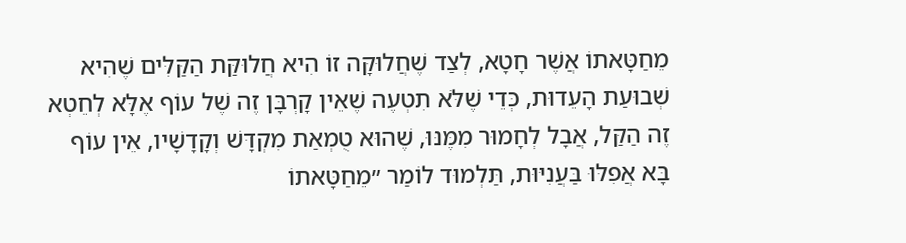מֵחַטָּאתוֹ אֲשֶׁר חָטָא, לְצַד שֶׁחֲלוּקָּה זוֹ הִיא חֲלוּקַּת הַקַּלִּים שֶׁהִיא שְׁבוּעַת הָעֵדוּת, כְּדֵי שֶׁלֹּא תִטְעֶה שֶׁאֵין קָרְבָּן זֶה שֶׁל עוֹף אֶלָּא לְחֵטְא זֶה הַקַּל, אֲבָל לְחָמוּר מִמֶּנּוּ, שֶׁהוּא טֻמְאַת מִקְדָּשׁ וְקָדָשָׁיו, אֵין עוֹף בָּא אֲפִלּוּ בַּעֲנִיּוּת, תַּלְמוּד לוֹמַר ״מֵחַטָּאתוֹ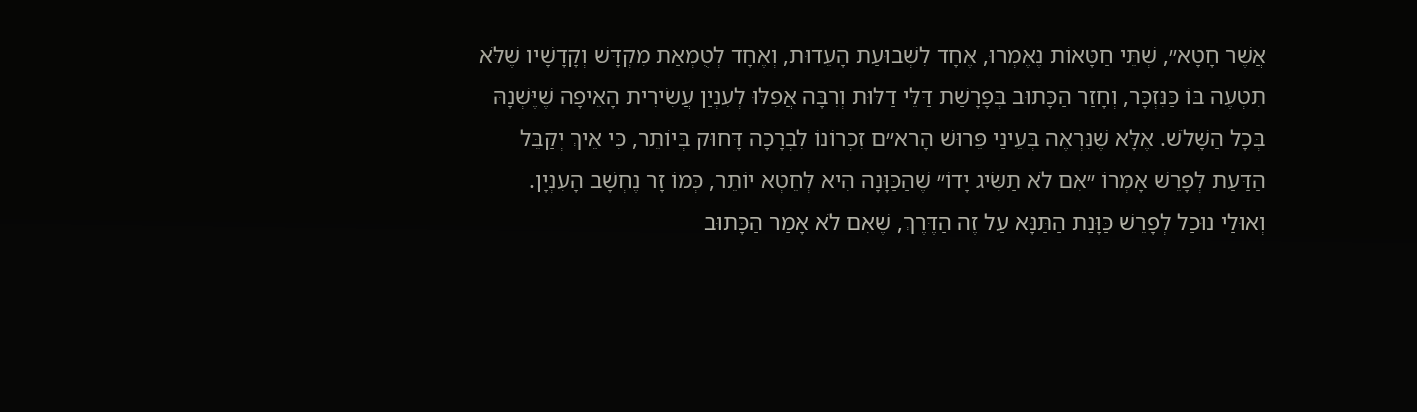אֲשֶׁר חָטָא״, שְׁתֵּי חַטָּאוֹת נֶאֶמְרוּ, אֶחָד לִשְׁבוּעַת הָעֵדוּת, וְאֶחָד לְטֻמְאַת מִקְדָּשׁ וְקָדָשָׁיו שֶׁלֹּא תִטְעֶה בּוֹ כַּנִּזְכָּר, וְחָזַר הַכָּתוּב בְּפָרָשַׁת דַּלֵּי דַלּוּת וְרִבָּה אֲפִלּוּ לְעִנְיַן עֲשִׂירִית הָאֵיפָה שֶׁיֶּשְׁנָהּ בְּכָל הַשָּׁלֹשׁ. אֶלָּא שֶׁנִּרְאֶה בְּעֵינַי פֵּרוּשׁ הָרא״ם זִכְרוֹנוֹ לִבְרָכָה דָּחוּק בְּיוֹתֵר, כִּי אֵיךְ יְקַבֵּל הַדַּעַת לְפָרֵשׁ אָמְרוֹ ״אִם לֹא תַשִּׂיג יָדוֹ״ שֶׁהַכַּוָּנָה הִיא לְחֵטְא יוֹתֵר, כְּמוֹ זָר נֶחְשָׁב הָעִנְיָן.
וְאוּלַי נוּכַל לְפָרֵשׁ כַּוָּנַת הַתַּנָּא עַל זֶה הַדֶּרֶךְ, שֶׁאִם לֹא אָמַר הַכָּתוּב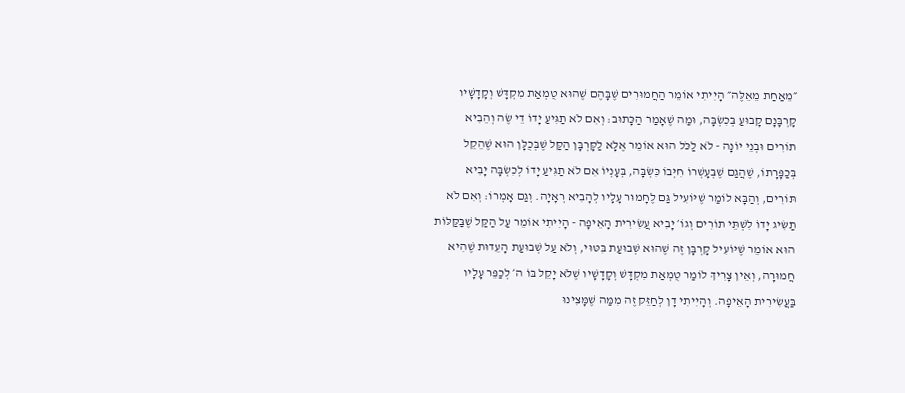״מֵאַחַת מֵאֵלֶּה״ הָיִיתִי אוֹמֵר הַחֲמוּרִים שֶׁבָּהֶם שֶׁהוּא טֻמְאַת מִקְדָּשׁ וְקָדָשָׁיו קָרְבָּנָם קָבוּעַ בְּכִשְׂבָּה, וּמַה שֶׁאָמַר הַכָּתוּב: וְאִם לֹא תַגִּיעַ יָדוֹ דֵי שֶׂה וְהֵבִיא תוֹרִים וּבְנֵי יוֹנָה - לֹא לַכֹּל הוּא אוֹמֵר אֶלָּא לַקָּרְבָּן הַקַּל שֶׁבְּכֻלָּן הוּא שֶׁהֵקֵל בְּכַפָּרָתוֹ, שֶׁהֲגַם שֶׁבְּעָשְׁרוֹ חִיְּבוֹ כִּשְׂבָּה, בְּעָנְיוֹ אִם לֹא תַגִּיעַ יָדוֹ לְכִשְׂבָּה יָבִיא תּוֹרִים, וְהַבָּא לוֹמַר שֶׁיּוֹעִיל גַּם לֶחָמוּר עָלָיו לְהָבִיא רְאָיָה. וְגַם אָמְרוֹ: וְאִם לֹא תַשִּׂיג יָדוֹ לִשְׁתֵּי תוֹרִים וְגוֹ׳ יָבִיא עֲשִׂירִית הָאֵיפָה - הָיִיתִי אוֹמֵר עַל הַקַּל שֶׁבַּקַּלּוֹת הוּא אוֹמֵר שֶׁיּוֹעִיל קָרְבָּן זֶה שֶׁהוּא שְׁבוּעַת בִּטּוּי, וְלֹא עַל שְׁבוּעַת הָעֵדוּת שֶׁהִיא חֲמוּרָה, וְאֵין צָרִיךְ לוֹמַר טֻמְאַת מִקְדָּשׁ וְקָדָשָׁיו שֶׁלֹּא יָקֵל בּוֹ ה׳ לְכַפֵּר עָלָיו בַּעֲשִׂירִית הָאֵיפָה. וְהָיִיתִי דָן לְחַזֵּק זֶה מִמַּה שֶׁמָּצִינוּ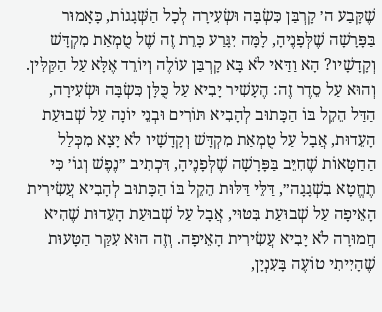שֶׁקָּבַע ה׳ קָרְבַּן כִּשְׂבָּה וּשְׂעִירָה לְכָל הַשְּׁגָגוֹת, כָּאָמוּר בַּפָּרָשָׁה שֶׁלְּפָנֶיהָ, לָמָּה יִגָּרַע כָּרֵת זֶה שֶׁל טֻמְאַת מִקְדָּשׁ וְקָדָשָׁיו? הָא וַדַּאי לֹא בָּא קָרְבַּן עוֹלֶה וְיוֹרֵד אֶלָּא עַל הַקַּלִּין. וְהוּא עַל סֵדֶר זֶה: הֶעָשִׁיר יָבִיא עַל כֻּלָּן כִּשְׂבָּה וּשְׂעִירָה, הַדַּל הֵקֵל בּוֹ הַכָּתוּב לְהָבִיא תּוֹרִים וּבְנֵי יוֹנָה עַל שְׁבוּעַת הָעֵדוּת, אֲבָל עַל טֻמְאַת מִקְדָּשׁ וְקָדָשָׁיו לֹא יָצָא מִכְּלַל הַחַטָּאוֹת שֶׁחִיֵּב בַּפָּרָשָׁה שֶׁלְּפָנֶיהָ, דִּכְתִיב ״נֶפֶשׁ וְגוֹ׳ כִּי תֶחֱטָא בִשְׁגָגָה״, דַּלֵּי דַּלּוּת הֵקֵל בּוֹ הַכָּתוּב לְהָבִיא עֲשִׂירִית הָאֵיפָה עַל שְׁבוּעַת בִּטּוּי, אֲבָל עַל שְׁבוּעַת הָעֵדוּת שֶׁהִיא חֲמוּרָה לֹא יָבִיא עֲשִׂירִית הָאֵיפָה. וְזֶה הוּא עִקַּר הַטָּעוּת שֶׁהָיִיתִי טוֹעֶה בָּעִנְיָן,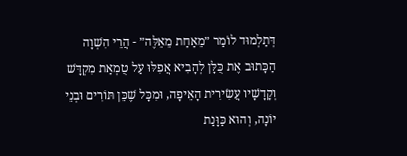דְּתַלְמוּד לוֹמַר ״מֵאַחַת מֵאֵלֶּה״ - הֲרֵי הִשְׁוָה הַכָּתוּב אֶת כֻּלָּן לְהָבִיא אֲפִלּוּ עַל טֻמְאַת מִקְדָּשׁ וְקָדָשָׁיו עֲשִׂירִית הָאֵיפָה, וּמִכָּל שֶׁכֵּן תּוֹרִים וּבְנֵי יוֹנָה, וְהוּא כַּוָּנַת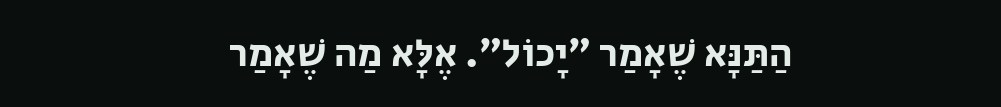הַתַּנָּא שֶׁאָמַר ״יָכוֹל״. אֶלָּא מַה שֶׁאָמַר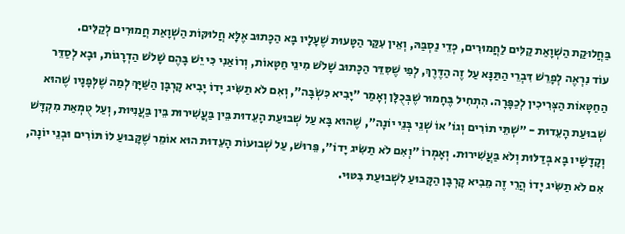בַּחֲלוּקַת הַשְׁוָאַת קַלִּים לַחֲמוּרִים, כְּדֵי נַסְבַּהּ, וְאֵין עִקַּר הַטָּעוּת שֶׁעָלָיו בָּא הַכָּתוּב אֶלָּא חֲלוּקּוֹת הַשְׁוָאַת חֲמוּרִים לְקַלִּים.
עוֹד נִרְאֶה לְפָרֵשׁ דִּבְרֵי הַתַּנָּא עַל זֶה הַדֶּרֶךְ, לְפִי שֶׁסִּדֵּר הַכָּתוּב שָׁלֹשׁ מִינֵי חַטָּאוֹת, וְרוֹאַנִי כִּי יֵשׁ בָּהֶם שָׁלֹשׁ הַדְרָגוֹת, וּבָא לְסַדֵּר הַחַטָּאוֹת הַצְּרִיכִין לְכַפָּרָה. הִתְחִיל בֶּחָמוּר שֶׁבְּכֻלָּן וְאָמַר ״יָבִיא כִּשְׂבָּה״, וְאִם לֹא תַשִּׂיג יָדוֹ יָבִיא קָרְבָּן הַשַּׁיָּךְ לְמַה שֶׁלְּפָנָיו שֶׁהוּא שְׁבוּעַת הָעֵדוּת - ״שְׁתֵּי תוֹרִים וְגוֹ׳ אוֹ שְׁנֵי בְּנֵי יוֹנָה״, שֶׁהוּא בָּא עַל שְׁבוּעַת הָעֵדוּת בֵּין בַּעֲשִׁירוּת בֵּין בַּעֲנִיּוּת, וְעַל טֻמְאַת מִקְדָּשׁ וְקָדָשָׁיו בָּא בְּדַלּוּת וְלֹא בַּעֲשִׁירוּת. וְאָמְרוֹ ״וְאִם לֹא תַשִּׂיג יָדוֹ״, פֵּרוּשׁ, עַל שְׁבוּעוֹת הָעֵדוּת הוּא אוֹמֵר שֶׁקָּבוּעַ לוֹ תּוֹרִים וּבְנֵי יוֹנָה, אִם לֹא תַשִּׂיג יָדוֹ הֲרֵי זֶה מֵבִיא קָרְבָּן הַקָּבוּעַ לִשְׁבוּעַת בִּטּוּי.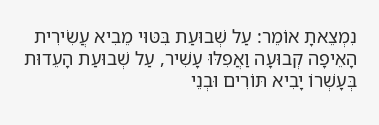נִמְצֵאתָ אוֹמֵר: עַל שְׁבוּעַת בִּטּוּי מֵבִיא עֲשִׂירִית הָאֵיפָה קְבוּעָה וַאֲפִלּוּ עָשִׁיר, עַל שְׁבוּעַת הָעֵדוּת בְּעָשְׁרוֹ יָבִיא תּוֹרִים וּבְנֵי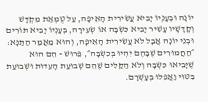יוֹנָה וּבְעָנְיוֹ יָבִיא עֲשִׂירִית הָאֵיפָה, עַל טֻמְאַת מִקְדָּשׁ וְקָדָשָׁיו עָשִׁיר יָבִיא כִּשְׂבָּה אוֹ שְׂעִירָה, בְּעָנְיוֹ יָבִיא תּוֹרִים וּבְנֵי יוֹנָה אֲבָל לֹא עֲשִׂירִית הָאֵיפָה, וְהוּא מַאֲמַר הַתַּנָּא: ״הַחֲמוּרִים שֶׁבָּהֶם יִהְיוּ בְּכִשְׂבָּה״, פֵּרוּשׁ - הֵם הוּא שֶׁיָּבִיאוּ כִּשְׂבָּה וְלֹא הַקַּלִּים שֶׁהֵם שְׁבוּעַת הָעֵדוּת וּשְׁבוּעַת בִּטּוּי וַאֲפִלּוּ בְּעָשְׁרָם.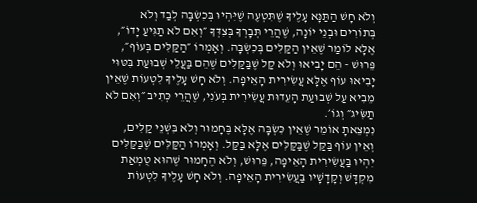וְלֹא חָשׁ הַתַּנָּא עָלֶיךָ שֶׁתִּטְעֶה שֶׁיִּהְיוּ בְּכִשְׂבָּה לְבַד וְלֹא בְּתוֹרִים וּבְנֵי יוֹנָה, שֶׁהֲרֵי תְּבָרְךָ בְּצִדְּךָ ״וְאִם לֹא תַגִּיעַ יָדוֹ״, אֶלָּא לוֹמַר שֶׁאֵין הַקַּלִּים בְּכִשְׂבָּה. וְאָמְרוֹ ״הַקַּלִּים בְּעוֹף״, פֵּרוּשׁ - הֵם יָבִיאוּ וְלֹא קַל שֶׁבַּקַּלִּים שֶׁהֵם בַּעֲלֵי שְׁבוּעַת בִּטּוּי יָבִיאוּ עוֹף אֶלָּא עֲשִׂירִית הָאֵיפָה. וְלֹא חָשׁ עָלֶיךָ לִטְעוֹת שֶׁאֵין מֵבִיא עַל שְׁבוּעַת הָעֵדוּת עֲשִׂירִית בְּעֹנִי, שֶׁהֲרֵי כְּתִיב ״וְאִם לֹא תַשִּׂיג״ וְגוֹ׳.
נִמְצֵאתָ אוֹמֵר שֶׁאֵין כִּשְׂבָּה אֶלָּא בֶּחָמוּר וְלֹא בִּשְׁנֵי קַלִּים, וְאֵין עוֹף בַּקַּל שֶׁבַּקַּלִּים אֶלָּא בַּקַּל. וְאָמְרוֹ הַקַּלִּים שֶׁבַּקַּלִּים יִהְיוּ בַּעֲשִׂירִית הָאֵיפָה, פֵּרוּשׁ, וְלֹא הֶחָמוּר שֶׁהוּא טֻמְאַת מִקְדָּשׁ וְקָדָשָׁיו בַּעֲשִׂירִית הָאֵיפָה. וְלֹא חָשׁ עָלֶיךָ לִטְעוֹת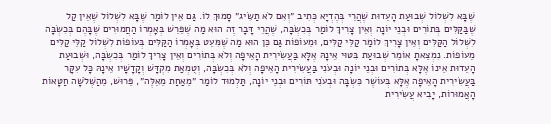שֶׁבָּא לִשְׁלוֹל שְׁבוּעַת הָעֵדוּת שֶׁהֲרֵי בְּהֶדְיָא כְּתִיב ״וְאִם לֹא תַשִּׂיג״ סָמוּךְ לוֹ. גַּם אֵין לוֹמַר שֶׁבָּא לִשְׁלוֹל שֶׁאֵין קַל שֶׁבַּקַּלִּים בְּתוֹרִים וּבְנֵי יוֹנָה וְאֵין צָרִיךְ לוֹמַר בְּכִשְׂבָּה, שֶׁהֲרֵי דָּבָר זֶה הוּא מַה שֶׁפֵּרֵשׁ בְּאָמְרוֹ הַחֲמוּרִים שֶׁבָּהֶם בְּכִשְׂבָּה לִשְׁלוֹל הַקַּלִּים וְאֵין צָרִיךְ לוֹמַר קַלֵּי קַלִּים, וּמֵעוֹפוֹת גַּם כֵּן הוּא מַה שֶׁמִּעֵט בְּאָמְרוֹ הַקַּלִּים בְּעוֹפוֹת לִשְׁלוֹל קַלֵּי קַלִּים מֵעוֹפוֹת. נִמְצֵאתָ אוֹמֵר שְׁבוּעַת בִּטּוּי אֵינָהּ אֶלָּא בַּעֲשִׂירִית הָאֵיפָה וְלֹא בְּתוֹרִים וְאֵין צָרִיךְ לוֹמַר בְּכִשְׂבָּה, וּשְׁבוּעַת הָעֵדוּת אֵינוֹ אֶלָּא בְּתוֹרִים וּבְנֵי יוֹנָה וּבְעֹנִי בַּעֲשִׂירִית הָאֵיפָה וְלֹא בְּכִשְׂבָּה, וְטֻמְאַת מִקְדָּשׁ וְקָדָשָׁיו אֵינָהּ כָּל עִקָּר בַּעֲשִׂירִית הָאֵיפָה אֶלָּא בְּעוֹשֶׁר כִּשְׂבָּה וּבְעֹנִי תּוֹרִים וּבְנֵי יוֹנָה, תַּלְמוּד לוֹמַר ״מֵאַחַת מֵאֵלֶּה״, פֵּרוּשׁ, מֵהַשְּׁלֹשָׁה חַטָּאוֹת הָאֲמוּרוֹת, יָבִיא עֲשִׂירִית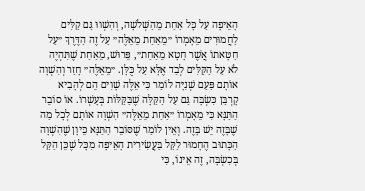הָאֵיפָה עַל כָּל אַחַת מֵהַשְּׁלֹשָׁה, וְהִשְׁווּ גַּם קַלִּים לַחֲמוּרִים מֵאָמְרוֹ ״מֵאַחַת מֵאֵלֶּה״ עַל זֶה הַדֶּרֶךְ ״עַל חַטָּאתוֹ אֲשֶׁר חָטָא מֵאַחַת״, פֵּרוּשׁ, מֵאַחַת שֶׁתִּהְיֶה לֹא עַל הַקַּלִּים לְבַד אֶלָּא עַל כֻּלָּן. ״מֵאֵלֶּה״ חָזַר וְהִשְׁוָה אוֹתָם פַּעַם שְׁנִיָּה לוֹמַר כִּי אֵלֶּה שָׁוִים הֵם לְהָבִיא קָרְבַּן כִּשְׂבָּה גַּם עַל הַקַּלָּה שֶׁבַּקַּלּוֹת בְּעָשְׁרוֹ. אוֹ סוֹבֵר הַתַּנָּא כִּי מֵאָמְרוֹ ״אַחַת מֵאֵלֶּה״ הִשְׁוָה אוֹתָם לְכָל מַה שֶׁבָּזֶה יֵשׁ בָּזֶה. וְאֵין לוֹמַר שֶׁסּוֹבֵר הַתַּנָּא כֵּיוָן שֶׁהִשְׁוָה הַכָּתוּב הֶחָמוּר לַקַּל בַּעֲשִׂירִית הָאֵיפָה מִכָּל שֶׁכֵּן הַקַּל בְּכִשְׂבָּה, זֶה אֵינוֹ, כִּי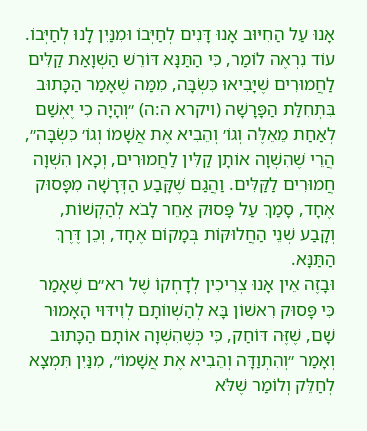אָנוּ עַל הַחִיּוּב אָנוּ דָּנִים לְחַיְּבוֹ וּמִנַּיִן לָנוּ לְחַיְּבוֹ.
עוֹד נִרְאֶה לוֹמַר, כִּי הַתַּנָּא דּוֹרֵשׁ הַשְׁוָאַת קַלִּים לַחֲמוּרִים שֶׁיָּבִיאוּ כִּשְׂבָּה, מִמַּה שֶׁאָמַר הַכָּתוּב בִּתְחִלַּת הַפָּרָשָׁה (ויקרא ה:ה) ״וְהָיָה כִי יֶאְשַׁם לְאַחַת מֵאֵלֶּה וְגוֹ׳ וְהֵבִיא אֶת אֲשָׁמוֹ וְגוֹ׳ כִּשְׂבָּה״, הֲרֵי שֶׁהִשְׁוָה אוֹתָן קַלִּין לַחֲמוּרִים, וְכָאן הִשְׁוָה חֲמוּרִים לַקַּלִּים. וַהֲגַם שֶׁקָּבַע הַדְּרָשָׁה מִפָּסוּק אֶחָד, סָמַךְ עַל פָּסוּק אַחֵר לָבֹא לְהַקְשׁוֹת, וְקָבַע שְׁנֵי הַחֲלוּקּוֹת בְּמָקוֹם אֶחָד, וְכֵן דֶּרֶךְ הַתַּנָּא.
וּבָזֶה אֵין אָנוּ צְרִיכִין לְדָחְקוֹ שֶׁל רא״ם שֶׁאָמַר כִּי פָּסוּק רִאשׁוֹן בָּא לְהַשְׁווֹתָם לְוִידּוּי הָאָמוּר שָׁם, שֶׁזֶּה דּוֹחַק, כִּי כְּשֶׁהִשְׁוָה אוֹתָם הַכָּתוּב וְאָמַר ״וְהִתְוַדָּה וְהֵבִיא אֶת אֲשָׁמוֹ״, מִנַּיִן תִּמְצָא לְחַלֵּק וְלוֹמַר שֶׁלֹּא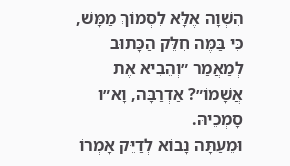הִשְׁוָה אֶלָּא לִסְמוֹךְ מַמָּשׁ, כִּי בַּמֶּה חִלֵּק הַכָּתוּב לְמַאֲמַר ״וְהֵבִיא אֶת אֲשָׁמוֹ״? אַדְרַבָּה, וָא״ו סָמְכֵיהּ.
וּמֵעַתָּה נָבוֹא לְדַיֵּק אָמְרוֹ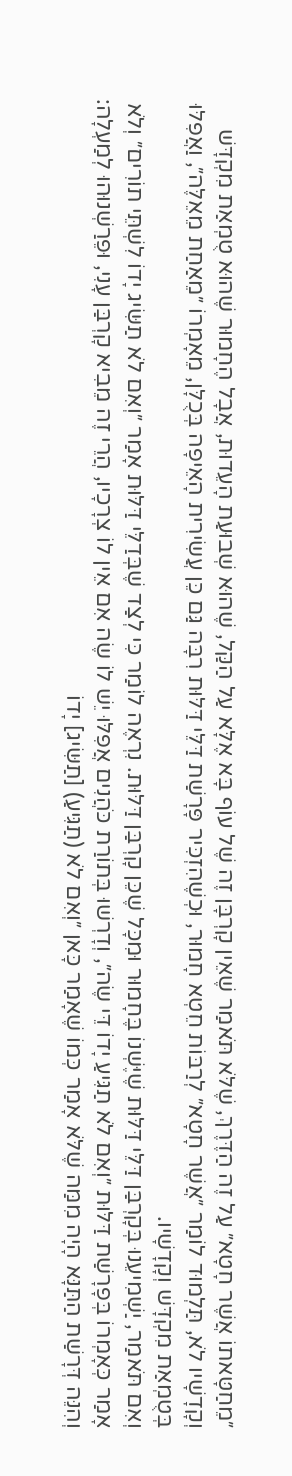״מֵחַטָּאתוֹ אֲשֶׁר חָטָא״ עַל זֶה הַדֶּרֶךְ, שֶׁלֹּא תֹּאמַר שֶׁאֵין קָרְבָּן זֶה שֶׁל עוֹף בָּא אֶלָּא עַל הַקַּל, שֶׁהוּא שְׁבוּעַת הָעֵדוּת, אֲבָל הֶחָמוּר שֶׁהוּא טֻמְאַת מִקְדָּשׁ וְקָדָשָׁיו לֹא, תַּלְמוּד לוֹמַר ״אֲשֶׁר חָטָא״ לְרַבּוֹת חֵטְא חָמוּר, וּכְשֶׁהִזְכִּיר פָּרָשַׁת דַּלֵּי דַּלּוּת רִבָּה גַּם כֵּן עֲשִׂירִית הָאֵיפָה בְּכֻלָּן, מֵאָמְרוֹ ״מֵאַחַת מֵאֵלֶּה״, וַאֲפִלּוּ בְּטֻמְאַת מִקְדָּשׁ וְקָדָשָׁיו.
וְאִם תֹּאמַר, יַשְׁמִיעֵנוּ בְּקָרְבַּן דַּלֵּי דַּלּוּת שֶׁיֶּשְׁנוֹ בֶּחָמוּר וּמִכָּל שֶׁכֵּן קָרְבַּן דַּלּוּת. נִרְאֶה לוֹמַר כִּי לְצַד שֶׁבְּדַלֵּי דַּלּוּת אָמַר ״וְאִם לֹא תַשִּׂיג יָדוֹ לִשְׁתֵּי תוֹרִים״ וְלֹא אָמַר כְּאָמְרוֹ בְּפָרָשַׁת דַּלּוּת ״וְאִם לֹא תַגִּיעַ יָדוֹ דֵּי שֶׂה״, וְדָרְשׁוּ בְּתוֹרַת כֹּהֲנִים אֲפִלּוּ יֵשׁ לוֹ שֶׂה אִם אֵין לוֹ צְרָכָיו, הֲרֵי זֶה מֵבִיא קָרְבַּן עָנִי, וּפֵרַשְׁנוּהוּ לְמַעְלָה:
וְהִנֵּה דְּרָשַׁת הַתַּנָּא הָיָה מִמַּה שֶׁלֹּא אָמַר כְּמוֹ שֶׁאָמַר כָּאן ״וְאִם לֹא (תַגִּיעַ) [תַשִּׂיג] יָדוֹ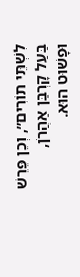לִשְׁתֵּי תוֹרִים״, וְכֵן פֵּרֵשׁ בַּעַל קָרְבַּן אַהֲרֹן, וּפָשׁוּט הוּא.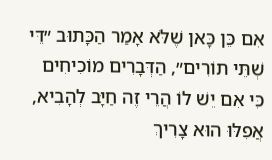אִם כֵּן כָּאן שֶׁלֹּא אָמַר הַכָּתוּב ״דֵּי שְׁתֵּי תוֹרִים״, הַדְּבָרִים מוֹכִיחִים כִּי אִם יֵשׁ לוֹ הֲרֵי זֶה חַיָּב לְהָבִיא, אֲפִלּוּ הוּא צָרִיךְ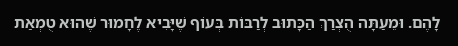לָהֶם. וּמֵעַתָּה הֻצְרַךְ הַכָּתוּב לְרַבּוֹת בְּעוֹף שֶׁיָּבִיא לֶחָמוּר שֶׁהוּא טֻמְאַת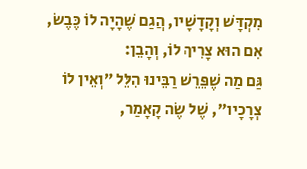מִקְדָּשׁ וְקָדָשָׁיו, הֲגַם שֶׁהָיָה לוֹ כֶּבֶשׂ, אִם הוּא צָרִיךְ לוֹ, וְהָבֵן:
גַּם מַה שֶׁפֵּרֵשׁ רַבֵּינוּ הִלֵּל ״וְאֵין לוֹ צְרָכָיו״, שֶׁל שֶׂה קָאָמַר,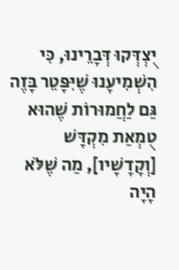יֻצְדְּקוּ דְּבָרֵינוּ, כִּי הִשְׁמִיעָנוּ שֶׁיִּפָּטֵר בָּזֶה גַּם לַחֲמוּרוֹת שֶׁהוּא טֻמְאַת מִקְדָּשׁ [וְקָדָשָׁיו], מַה שֶׁלֹּא הָיָה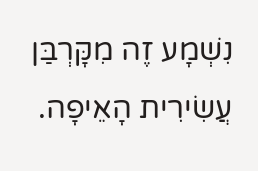נִשְׁמָע זֶה מִקָּרְבַּן עֲשִׂירִית הָאֵיפָה.